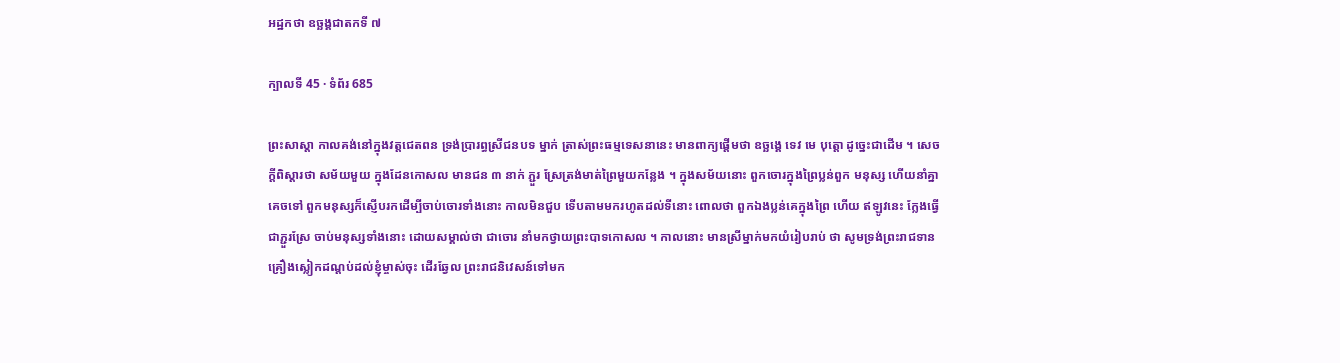អដ្ឋកថា ឧច្ឆង្គជាតកទី ៧

ក្បាលទី 45 · ទំព័រ 685

ព្រះសាស្តា កាលគង់នៅក្នុងវត្តជេតពន ទ្រង់ប្រារព្ធស្រីជនបទ ម្នាក់ ត្រាស់ព្រះធម្មទេសនានេះ មានពាក្យផ្តើមថា ឧច្ឆង្គេ ទេវ មេ បុត្តោ ដូច្នេះជាដើម ។ សេចក្តីពិស្តារថា សម័យមួយ ក្នុងដែនកោសល មានជន ៣ នាក់ ភ្ជួរ ស្រែត្រង់មាត់ព្រៃមួយកន្លែង ។ ក្នុងសម័យនោះ ពួកចោរក្នុងព្រៃប្លន់ពួក មនុស្ស ហើយនាំគ្នាគេចទៅ ពួកមនុស្សក៏ស្ញើបរកដើម្បីចាប់ចោរទាំងនោះ កាលមិនជួប ទើបតាមមករហូតដល់ទីនោះ ពោលថា ពួកឯងប្លន់គេក្នុងព្រៃ ហើយ ឥឡូវនេះ ក្លែងធ្វើជាភ្ជួរស្រែ ចាប់មនុស្សទាំងនោះ ដោយសម្គាល់ថា ជាចោរ នាំមកថ្វាយព្រះបាទកោសល ។ កាលនោះ មានស្រីម្នាក់មកយំរៀបរាប់ ថា សូមទ្រង់ព្រះរាជទានគ្រឿងស្លៀកដណ្តប់ដល់ខ្ញុំម្ចាស់ចុះ ដើរឆ្វែល ព្រះរាជនិវេសន៍ទៅមក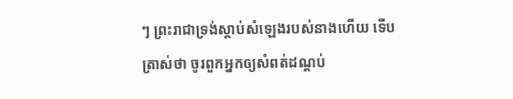ៗ ព្រះរាជាទ្រង់ស្តាប់សំឡេងរបស់នាងហើយ ទើប ត្រាស់ថា ចូរពួកអ្នកឲ្យសំពត់ដណ្តប់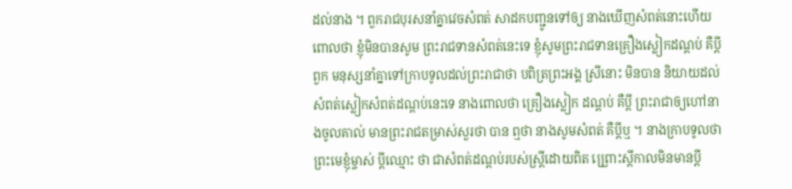ដល់នាង ។ ពួករាជបុរសនាំគ្នាវេចសំពត់ សាដកបញ្ជូនទៅឲ្យ នាងឃើញសំពត់នោះហើយ ពោលថា ខ្ញុំមិនបានសូម ព្រះរាជទានសំពត់នេះទេ ខ្ញុំសូមព្រះរាជទានគ្រឿងស្លៀកដណ្តប់ គឺប្តី ពួក មនុស្សនាំគ្នាទៅក្រាបទូលដល់ព្រះរាជាថា បពិត្រព្រះអង្គ ស្រីនោះ មិនបាន និយាយដល់សំពត់ស្លៀកសំពត់ដណ្តប់នេះទេ នាងពោលថា គ្រឿងស្លៀក ដណ្តប់ គឺប្តី ព្រះរាជាឲ្យហៅនាងចូលគាល់ មានព្រះរាជតម្រាស់សួរថា បាន ឮថា នាងសូមសំពត់ គឺប្តីឬ ។ នាងក្រាបទូលថា ព្រះមេខ្ញុំម្ចាស់ ប្តីឈ្មោះ ថា ជាសំពត់ដណ្តប់របស់ស្ត្រីដោយពិត ព្រ្រោះស្តីកាលមិនមានប្តី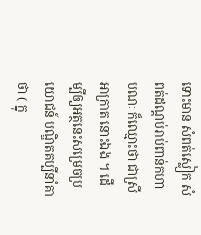ទោះមាន សំពត់ស្លៀក សំពត់ដណ្តប់រាប់ពាន់កហាបណៈ ក៏ឈ្មោះថា ជាស្រីអាក្រាត នោះឯង ។ ដើម្បីឲ្យអត្ថនេះសម្រេចប្រយោជន៍ បណ្ឌិតគប្បីនាំគាថា ( ក្នុ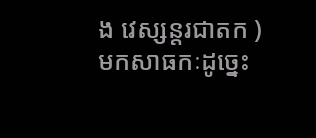ង វេស្សន្តរជាតក ) មកសាធកៈដូច្នេះ